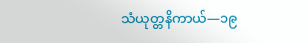သံယုတ္တနိကာယ်—၁၉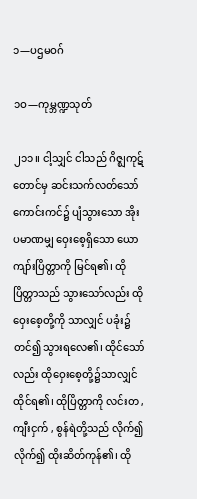၁—ပဌမဝဂ်

၁ဝ—ကုမ္ဘဏ္ဍသုတ်

၂၁၁။ ငါ့သျှင် ငါသည် ဂိဇ္ဈကုဋ်တောင်မှ ဆင်းသက်လတ်သော် ကောင်းကင်၌ ပျံသွားသော အိုး ပမာဏမျှ ဝှေးစေ့ရှိသော ယောကျာ်းပြိတ္တာကို မြင်ရ၏၊ ထိုပြိတ္တာသည် သွားသော်လည်း ထိုဝှေးစေ့တို့ကို သာလျှင် ပခုံး၌ တင်၍ သွားရလေ၏၊ ထိုင်သော်လည်း ထိုဝှေးစေ့တို့၌သာလျှင် ထိုင်ရ၏၊ ထိုပြိတ္တာကို လင်းတ , ကျီးငှက် , စွန်ရဲတို့သည် လိုက်၍ လိုက်၍ ထိုးဆိတ်ကုန်၏၊ ထို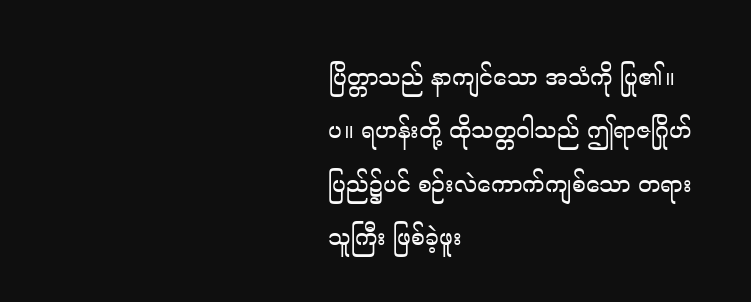ပြိတ္တာသည် နာကျင်သော အသံကို ပြု၏။ပ။ ရဟန်းတို့ ထိုသတ္တဝါသည် ဤရာဇဂြိုဟ်ပြည်၌ပင် စဉ်းလဲကောက်ကျစ်သော တရားသူကြီး ဖြစ်ခဲ့ဖူး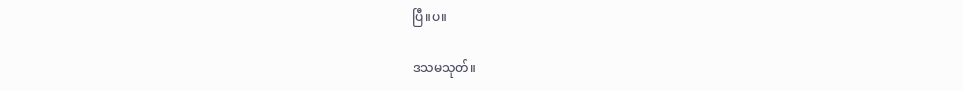ပြီ။ပ။

ဒသမသုတ်။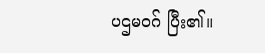ပဌမဝဂ် ပြီး၏။